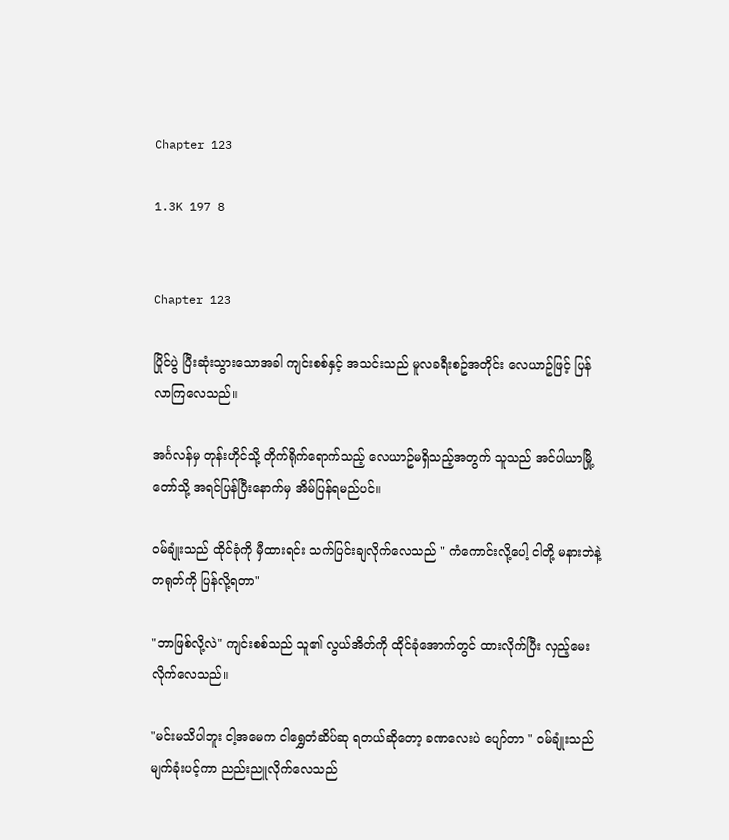Chapter 123

1.3K 197 8


Chapter 123

ပြိုင်ပွဲ ပြီးဆုံးသွားသောအခါ ကျင်းစစ်နှင့် အသင်းသည် မူလခရီးစဥ်အတိုင်း လေယာဥ်ဖြင့် ပြန်လာကြလေသည်။

အင်္ဂလန်မှ တုန်းဟိုင်သို့ တိုက်ရိုက်ရောက်သည့် လေယာဥ်မရှိသည့်အတွက် သူသည် အင်ပါယာမြို့တော်သို့ အရင်ပြန်ပြီးနောက်မှ အိမ်ပြန်ရမည်ပင်။

ဝမ်ချုံးသည် ထိုင်ခုံကို မှီထားရင်း သက်ပြင်းချလိုက်လေသည် " ကံကောင်းလို့ပေါ့ ငါတို့ မနားဘဲနဲ့ တရုတ်ကို ပြန်လို့ရတာ"

"ဘာဖြစ်လို့လဲ" ကျင်းစစ်သည် သူ၏ လွယ်အိတ်ကို ထိုင်ခုံအောက်တွင် ထားလိုက်ပြီး လှည့်မေးလိုက်လေသည်။

"မင်းမသိပါဘူး ငါ့အမေက ငါရွှေတံဆိပ်ဆု ရတယ်ဆိုတော့ ခဏလေးပဲ ပျော်တာ " ဝမ်ချုံးသည် မျက်ခုံးပင့်ကာ ညည်းညူလိုက်လေသည်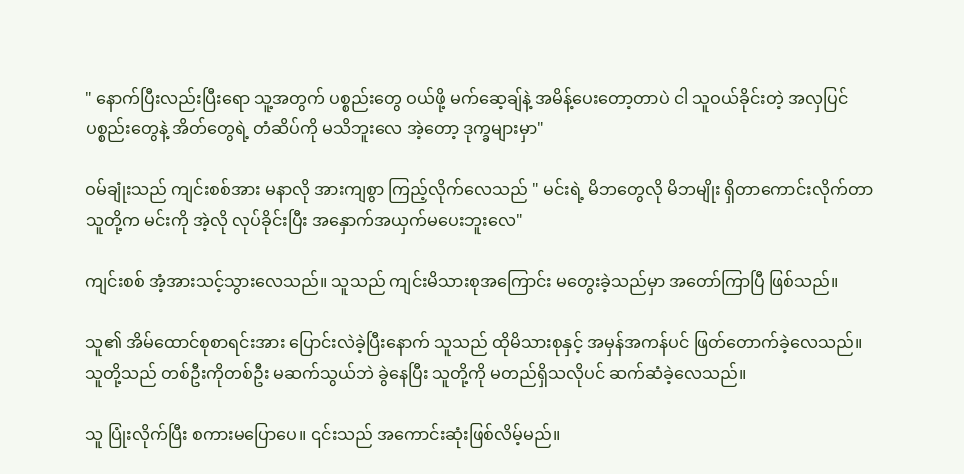" နောက်ပြီးလည်းပြီးရော သူ့အတွက် ပစ္စည်းတွေ ဝယ်ဖို့ မက်ဆေ့ချ်နဲ့ အမိန့်ပေးတော့တာပဲ ငါ သူဝယ်ခိုင်းတဲ့ အလှပြင်ပစ္စည်းတွေနဲ့ အိတ်တွေရဲ့ တံဆိပ်ကို မသိဘူးလေ အဲ့တော့ ဒုက္ခများမှာ"

ဝမ်ချုံးသည် ကျင်းစစ်အား မနာလို အားကျစွာ ကြည့်လိုက်လေသည် " မင်းရဲ့ မိဘတွေလို မိဘမျိုး ရှိတာကောင်းလိုက်တာ သူတို့က မင်းကို အဲ့လို လုပ်ခိုင်းပြီး အနှောက်အယှက်မပေးဘူးလေ"

ကျင်းစစ် အံ့အားသင့်သွားလေသည်။ သူသည် ကျင်းမိသားစုအကြောင်း မတွေးခဲ့သည်မှာ အတော်ကြာပြီ ဖြစ်သည်။

သူ၏ အိမ်ထောင်စုစာရင်းအား ပြောင်းလဲခဲ့ပြီးနောက် သူသည် ထိုမိသားစုနှင့် အမှန်အကန်ပင် ဖြတ်တောက်ခဲ့လေသည်။ သူတို့သည် တစ်ဦးကိုတစ်ဦး မဆက်သွယ်ဘဲ ခွဲနေပြီး သူတို့ကို မတည်ရှိသလိုပင် ဆက်ဆံခဲ့လေသည်။

သူ ပြုံးလိုက်ပြီး စကားမပြောပေ။ ၎င်းသည် အကောင်းဆုံးဖြစ်လိမ့်မည်။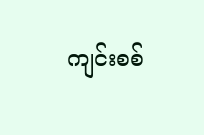ကျင်းစစ်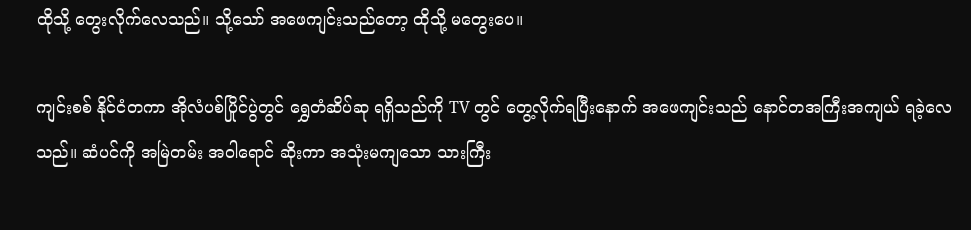ထိုသို့ တွေးလိုက်လေသည်။ သို့သော် အဖေကျင်းသည်တော့ ထိုသို့ မတွေးပေ။

ကျင်းစစ် နိုင်ငံတကာ အိုလံပစ်ပြိုင်ပွဲတွင် ရွှေတံဆိပ်ဆု ရရှိသည်ကို TV တွင် တွေ့လိုက်ရပြီးနောက် အဖေကျင်းသည် နောင်တအကြီးအကျယ် ရခဲ့လေသည်။ ဆံပင်ကို အမြဲတမ်း အဝါရောင် ဆိုးကာ အသုံးမကျသော သားကြီး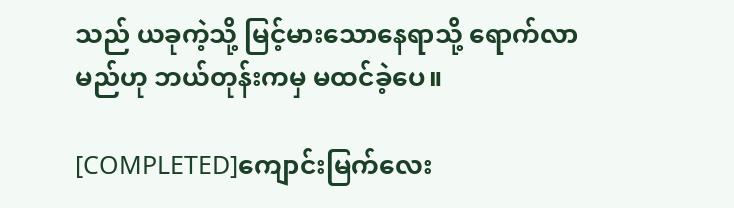သည် ယခုကဲ့သို့ မြင့်မားသောနေရာသို့ ရောက်လာမည်ဟု ဘယ်တုန်းကမှ မထင်ခဲ့ပေ။

[COMPLETED]ကျောင်းမြက်လေး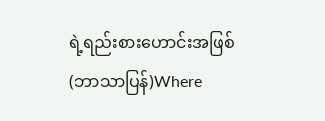ရဲ့ရည်းစားဟောင်းအဖြစ် (ဘာသာပြန်)Where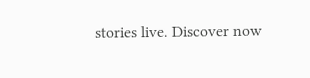stories live. Discover now